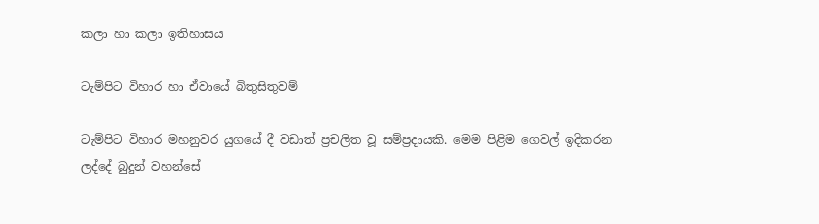කලා හා කලා ඉතිහාසය

ටැම්පිට විහාර හා ඒවායේ බිතුසිතුවම්

ටැම්පිට විහාර මහනුවර යුගයේ දී වඩාත් ප්‍රචලිත වූ සම්ප්‍රදායකි. මෙම පිළිම ගෙවල් ඉදිකරන ලද්දේ බුදුන් වහන්සේ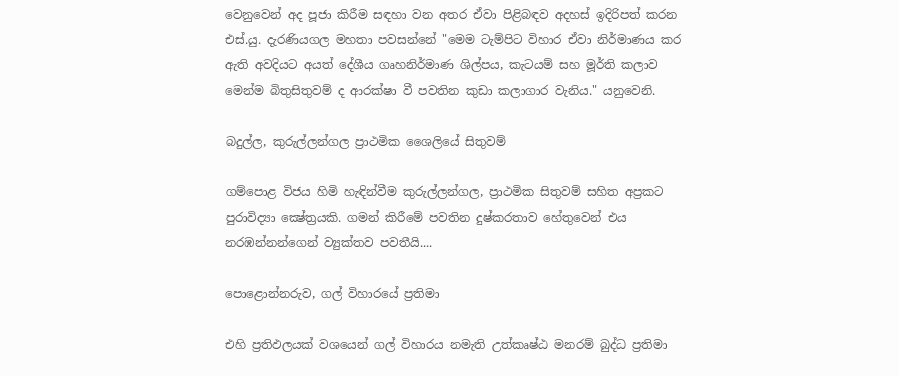වෙනුවෙන් අද පූජා කිරීම සඳහා වන අතර ඒවා පිළිබඳව අදහස් ඉදිරිපත් කරන එස්.යු. දැරණියගල මහතා පවසන්නේ "මෙම ටැම්පිට විහාර ඒවා නිර්මාණය කර ඇති අවදියට අයත් දේශීය ගෘහනිර්මාණ ශිල්පය, කැටයම් සහ මූර්ති කලාව මෙන්ම බිතුසිතුවම් ද ආරක්ෂා වී පවතින කුඩා කලාගාර වැනිය." යනුවෙනි.

බදුල්ල, කුරුල්ලන්ගල ප්‍රාථමික ශෛලියේ සිතුවම්

ගම්පොළ විජය හිමි හැඳින්වීම කුරුල්ලන්ගල, ප්‍රාථමික සිතුවම් සහිත අප්‍රකට පුරාවිද්‍යා ක්‍ෂේත්‍රයකි. ගමන් කිරීමේ පවතින දුෂ්කරතාව හේතුවෙන් එය නරඹන්නන්ගෙන් ව්‍යුක්තව පවතීයි....

පොළොන්නරුව, ගල් විහාරයේ ප්‍රතිමා

එහි ප්‍රතිඵලයක් වශයෙන් ගල් විහාරය නමැති උත්කෘෂ්ඨ මනරම් බුද්ධ ප්‍රතිමා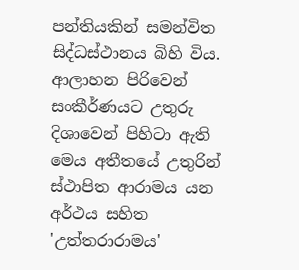පන්තියකින් සමන්විත සිද්ධස්ථානය බිහි විය. ආලාහන පිරිවෙන් සංකීර්ණයට උතුරු දිශාවෙන් පිහිටා ඇති මෙය අතීතයේ උතුරින් ස්ථාපිත ආරාමය යන අර්ථය සහිත 'උත්තරාරාමය'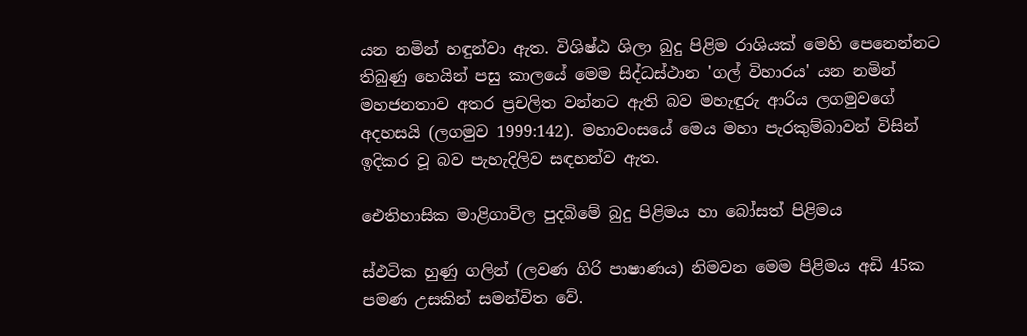යන නමින් හඳුන්වා ඇත. විශිෂ්ඨ ශිලා බුදු පිළිම රාශියක් මෙහි පෙනෙන්නට තිබුණු හෙයින් පසු කාලයේ මෙම සිද්ධස්ථාන 'ගල් විහාරය' යන නමින් මහජනතාව අතර ප්‍රචලිත වන්නට ඇති බව මහැඳුරු ආරිය ලගමුවගේ අදහසයි (ලගමුව 1999:142). මහාවංසයේ මෙය මහා පැරකුම්බාවන් විසින් ඉදිකර වූ බව පැහැදිලිව සඳහන්ව ඇත.

ඓතිහාසික මාළිගාවිල පුදබිමේ බුදු පිළිමය හා බෝසත් පිළිමය

ස්ඵටික හුණු ගලින් (ලවණ ගිරි පාෂාණය) නිමවන මෙම පිළිමය අඩි 45ක පමණ උසකින් සමන්විත වේ.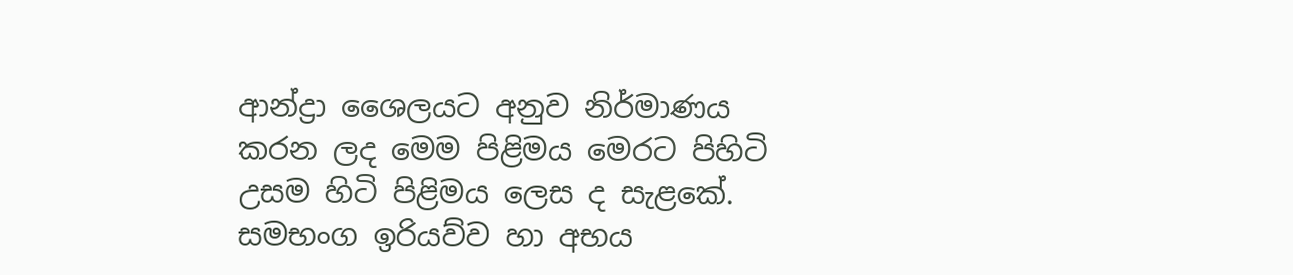ආන්ද්‍රා ශෛලයට අනුව නිර්මාණය කරන ලද මෙම පිළිමය මෙරට පිහිටි උසම හිටි පිළිමය ලෙස ද සැළකේ. සමභංග ඉරියව්ව හා අභය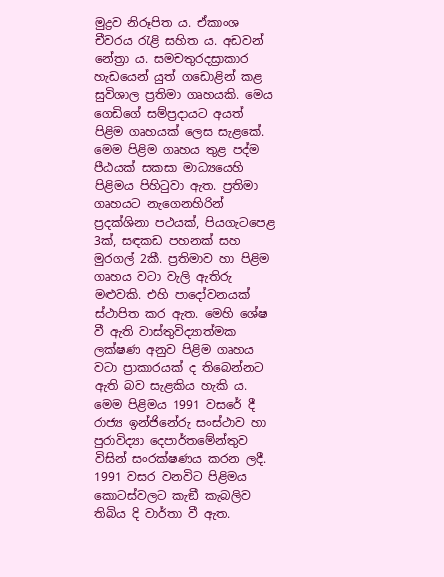මුද්‍රව නිරූපිත ය. ඒකාංශ චීවරය රැළි සහිත ය. අඩවන් නේත්‍රා ය. සමචතුරදස්‍රාකාර හැඩයෙන් යුත් ගඩොළින් කළ සුවිශාල ප්‍රතිමා ගෘහයකි. මෙය ගෙඩිගේ සම්ප්‍රදායට අයත් පිළිම ගෘහයක් ලෙස සැළකේ. මෙම පිළිම ගෘහය තුළ පද්ම පීඨයක් සකසා මාධ්‍යයෙහි පිළිමය පිහිටුවා ඇත. ප්‍රතිමා ගෘහයට නැගෙනහිරින් ප්‍රදක්ශිනා පථයක්, පියගැටපෙළ 3ක්, සඳකඩ පහනක් සහ මුරගල් 2කී. ප්‍රතිමාව හා පිළිම ගෘහය වටා වැලි ඇතිරු මළුවකි. එහි පාදෝවනයක් ස්ථාපිත කර ඇත. මෙහි ශේෂ වී ඇති වාස්තුවිද්‍යාත්මක ලක්ෂණ අනුව පිළිම ගෘහය වටා ප්‍රාකාරයක් ද තිබෙන්නට ඇති බව සැළකිය හැකි ය. මෙම පිළිමය 1991 වසරේ දී රාජ්‍ය ඉන්ජිනේරු සංස්ථාව හා පුරාවිද්‍යා දෙපාර්තමේන්තුව විසින් සංරක්ෂණය කරන ලදී. 1991 වසර වනවිට පිළිමය කොටස්වලට කැඞී කැබලිව තිබිය දි වාර්තා වී ඇත.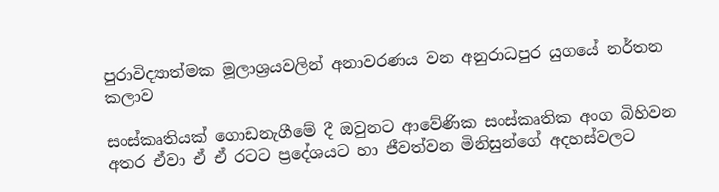පුරාවිද්‍යාත්මක මූලාශ්‍රයවලින් අනාවරණය වන අනුරාධපුර යුගයේ නර්තන කලාව

සංස්කෘතියක් ගොඩනැගීමේ දී ඔවුනට ආවේණික සංස්කෘතික අංග බිහිවන අතර ඒවා ඒ ඒ රටට ප්‍රදේශයට හා ජීවත්වන මිනිසුන්ගේ අදහස්වලට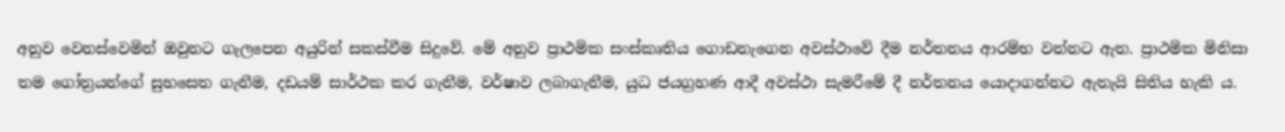අනුව වෙනස්වෙමින් ඔවුනට ගැලපෙන අයුරින් සකස්වීම සිදුවේ. මේ අනුව ප්‍රාථමික සංස්කෘතිය ගොඩනැගෙන අවස්ථාවේ දීම නර්තනය ආරම්භ වන්නට ඇත. ප්‍රාථමික මිනිසා තම ගෝත්‍රයන්ගේ සුභසෙත ගැනීම, දඩයම් සාර්ථක කර ගැනීම, වර්ෂාව ලබාගැනීම, යුධ ජයග්‍රහණ ආදී අවස්ථා සැමරීමේ දී නර්තනය යොදාගන්නට ඇතැයි සිතිය හැකි ය.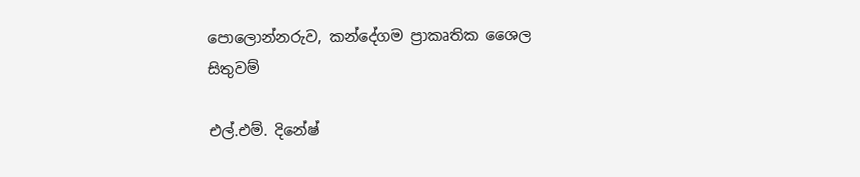පොලොන්නරුව, කන්දේගම ප්‍රාකෘතික ශෛල සිතුවම්

එල්.එම්. දිනේෂ්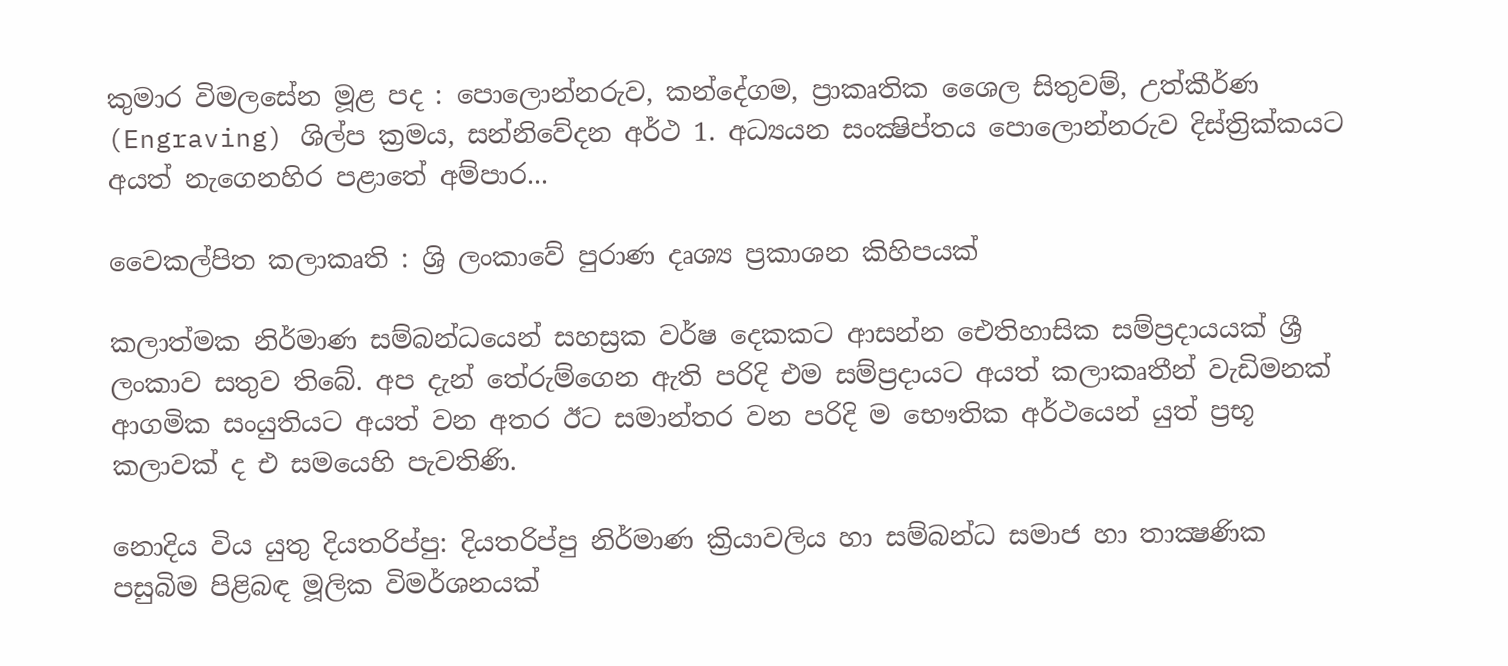කුමාර විමලසේන මූළ පද : පොලොන්නරුව, කන්දේගම, ප්‍රාකෘතික ශෛල සිතුවම්, උත්කීර්ණ (Engraving) ශිල්ප ක්‍රමය, සන්නිවේදන අර්ථ 1. අධ්‍යයන සංක්‍ෂිප්තය පොලොන්නරුව දිස්ත්‍රික්කයට අයත් නැගෙනහිර පළාතේ අම්පාර...

වෛකල්පිත කලාකෘති : ශ්‍රි ලංකාවේ පුරාණ දෘශ්‍ය ප්‍රකාශන කිහිපයක්

කලාත්මක නිර්මාණ සම්බන්ධයෙන් සහස්‍රක වර්ෂ දෙකකට ආසන්න ඓතිහාසික සම්ප්‍රදායයක් ශ්‍රී ලංකාව සතුව තිබේ. අප දැන් තේරුම්ගෙන ඇති පරිදි එම සම්ප්‍රදායට අයත් කලාකෘතීන් වැඩිමනක් ආගමික සංයුතියට අයත් වන අතර ඊට සමාන්තර වන පරිදි ම ‍භෞතික අර්ථයෙන් යුත් ප්‍රභූ කලාවක් ද එ සමයෙහි පැවතිණි.

නොදිය විය යුතු දියතරිප්පු: දියතරිප්පු නිර්මාණ ක්‍රියාවලිය හා සම්බන්ධ සමාජ හා තාක්‍ෂණික පසුබිම පිළිබඳ මූලික විමර්ශනයක්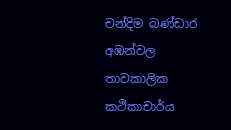චන්දිම බණ්ඩාර අඹන්වල තාවකාලික කථිකාචාර්ය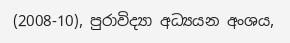(2008-10), පුරාවිද්‍යා අධ්‍යයන අංශය,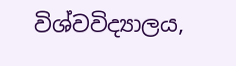විශ්වවිද්‍යාලය,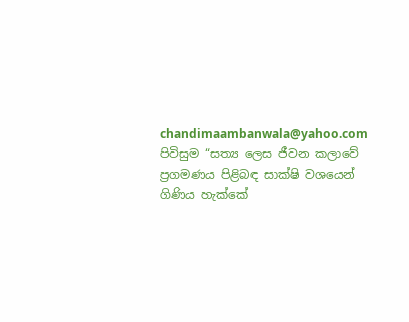chandimaambanwala@yahoo.com පිවිසුම “සත්‍ය ලෙස ජීවන කලාවේ ප්‍රගමණය පිළිබඳ සාක්ෂි වශයෙන් ගිණිය හැක්කේ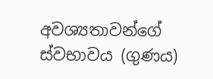අවශ්‍යතාවන්ගේ ස්වභාවය (ගුණය)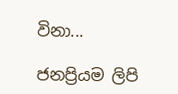විනා...

ජනප්‍රියම ලිපි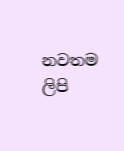නවතම ලිපි